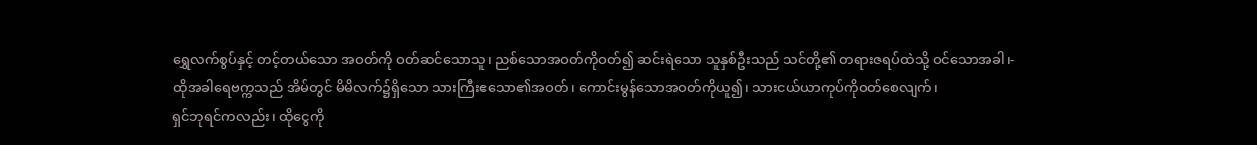ရွှေလက်စွပ်နှင့် တင့်တယ်သော အဝတ်ကို ဝတ်ဆင်သောသူ၊ ညစ်သောအဝတ်ကိုဝတ်၍ ဆင်းရဲသော သူနှစ်ဦးသည် သင်တို့၏ တရားဇရပ်ထဲသို့ ဝင်သောအခါ၊-
ထိုအခါရေဗက္ကသည် အိမ်တွင် မိမိလက်၌ရှိသော သားကြီးဧသော၏အဝတ်၊ ကောင်းမွန်သောအဝတ်ကိုယူ၍၊ သားငယ်ယာကုပ်ကိုဝတ်စေလျက်၊
ရှင်ဘုရင်ကလည်း၊ ထိုငွေကို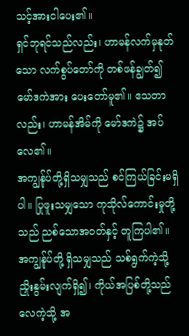သင့်အားငါပေး၏။
ရှင်ဘုရင်သည်လည်း၊ ဟာမန်လက်မှနုတ်သော လက်စွပ်တော်ကို တစ်ဖန်ချွတ်၍ မော်ဒကဲအား ပေးတော်မူ၏။ ဧသတာလည်း၊ ဟာမန်အိမ်ကို မော်ဒကဲ၌ အပ်လေ၏။
အကျွန်ုပ်တို့ရှိသမျှသည် စင်ကြယ်ခြင်းမရှိပါ။ ပြုဖူးသမျှသော ကုသိုလ်ကောင်းမှုတို့သည် ညစ်သောအဝတ်နှင့် တူကြပါ၏။ အကျွန်ုပ်တို့ ရှိသမျှသည် သစ်ရွက်ကဲ့သို့ ညှိုးနွမ်းလျက်ရှိ၍၊ ကိုယ်အပြစ်တို့သည် လေကဲ့သို့ အ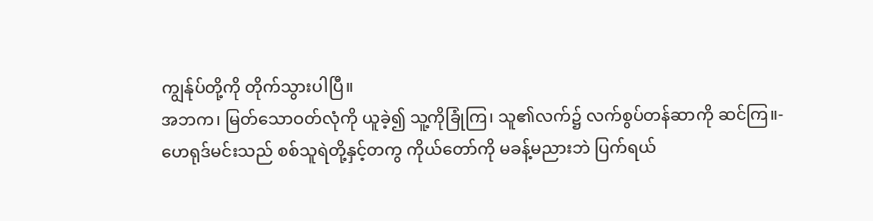ကျွန်ုပ်တို့ကို တိုက်သွားပါပြီ။
အဘက၊ မြတ်သောဝတ်လုံကို ယူခဲ့၍ သူ့ကိုခြုံကြ၊ သူ၏လက်၌ လက်စွပ်တန်ဆာကို ဆင်ကြ။-
ဟေရုဒ်မင်းသည် စစ်သူရဲတို့နှင့်တကွ ကိုယ်တော်ကို မခန့်မညားဘဲ ပြက်ရယ်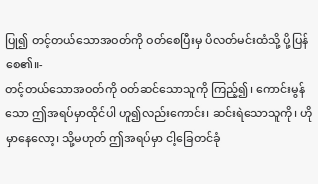ပြု၍ တင့်တယ်သောအဝတ်ကို ဝတ်စေပြီးမှ ပိလတ်မင်းထံသို့ ပို့ပြန်စေ၏။-
တင့်တယ်သောအဝတ်ကို ဝတ်ဆင်သောသူကို ကြည့်၍၊ ကောင်းမွန်သော ဤအရပ်မှာထိုင်ပါ ဟူ၍လည်းကောင်း၊ ဆင်းရဲသောသူကို၊ ဟိုမှာနေလော့၊ သို့မဟုတ် ဤအရပ်မှာ ငါ့ခြေတင်ခုံ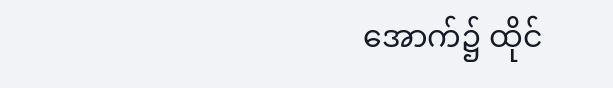အောက်၌ ထိုင်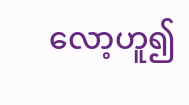လော့ဟူ၍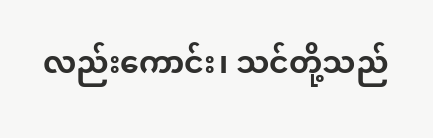လည်းကောင်း၊ သင်တို့သည်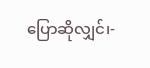ပြောဆိုလျှင်၊-